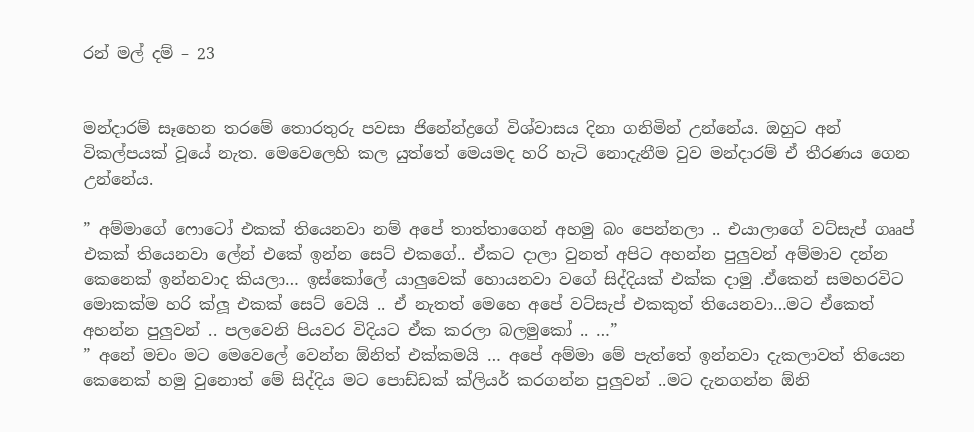රන් මල් දම් – 23


මන්දාරම් සෑහෙන තරමේ තොරතුරු පවසා ජිනේන්ද්‍රගේ විශ්වාසය දිනා ගනිමින් උන්නේය. ඔහුට අන් විකල්පයක් වූයේ නැත. මෙවෙලෙහි කල යුත්තේ මෙයමද හරි හැටි නොදැනීම වුව මන්දාරම් ඒ තීරණය ගෙන උන්නේය.

” අම්මාගේ ෆොටෝ එකක් තියෙනවා නම් අපේ තාත්තාගෙන් අහමු බං පෙන්නලා .. එයාලාගේ වට්සැප් ගෲප් එකක් තියෙනවා ලේන් එකේ ඉන්න සෙට් එකගේ.. ඒකට දාලා වුනත් අපිට අහන්න පුලුවන් අම්මාව දන්න කෙනෙක් ඉන්නවාද කියලා… ඉස්කෝලේ යාලුවෙක් හොයනවා වගේ සිද්දියක් එක්ක දාමු .ඒකෙන් සමහරවිට මොකක්ම හරි ක්ලූ එකක් සෙට් වෙයි .. ඒ නැතත් මෙහෙ අපේ වට්සැප් එකකුත් තියෙනවා…මට ඒකෙත් අහන්න පුලුවන් .. පලවෙනි පියවර විදියට ඒක කරලා බලමුකෝ .. …”
” අනේ මචං මට මෙවෙලේ වෙන්න ඕනිත් එක්කමයි … අපේ අම්මා මේ පැත්තේ ඉන්නවා දැකලාවත් තියෙන කෙනෙක් හමු වුනොත් මේ සිද්දිය මට පොඩ්ඩක් ක්ලියර් කරගන්න පුලුවන් ..මට දැනගන්න ඕනි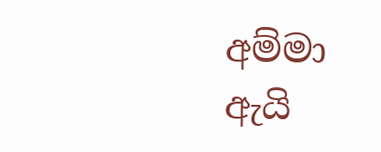අම්මා ඇයි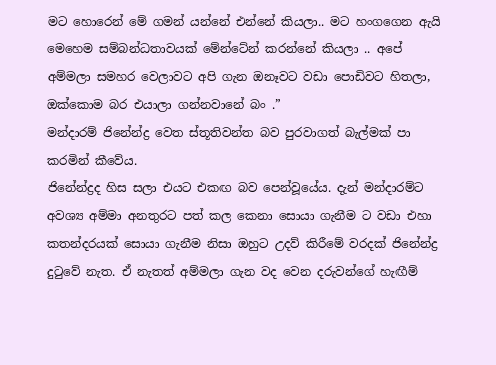මට හොරෙන් මේ ගමන් යන්නේ එන්නේ කියලා.. මට හංගගෙන ඇයි මෙහෙම සම්බන්ධතාවයක් මේන්ටේන් කරන්නේ කියලා .. අපේ අම්මලා සමහර වෙලාවට අපි ගැන ඔනෑවට වඩා පොඩිවට හිතලා, ඔක්කොම බර එයාලා ගන්නවානේ බං .”
මන්දාරම් ජිනේන්ද්‍ර වෙත ස්තූතිවන්ත බව පුරවාගත් බැල්මක් පා කරමින් කීවේය.
ජිනේන්ද්‍රද හිස සලා එයට එකඟ බව පෙන්වූයේය. දැන් මන්දාරම්ට අවශ්‍ය අම්මා අනතුරට පත් කල කෙනා සොයා ගැනීම ට වඩා එහා කතන්දරයක් සොයා ගැනීම නිසා ඔහුට උදව් කිරීමේ වරදක් ජිනේන්ද්‍ර දුටුවේ නැත. ඒ නැතත් අම්මලා ගැන වද වෙන දරුවන්ගේ හැඟීම්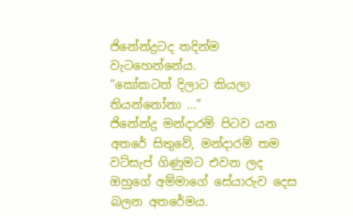ජිනේන්ද්‍රටද තදින්ම වැටහෙන්නේය.
“කෝකටත් දිලාට කියලා තියන්නෝනා …”
ජිනේන්ද්‍ර මන්දාරම් පිටව යන අතරේ සිතුවේ, මන්දාරම් තම වට්සැප් ගිණුමට එවන ලද ඔහුගේ අම්මාගේ සේයාරුව දෙස බලන අතරේමය.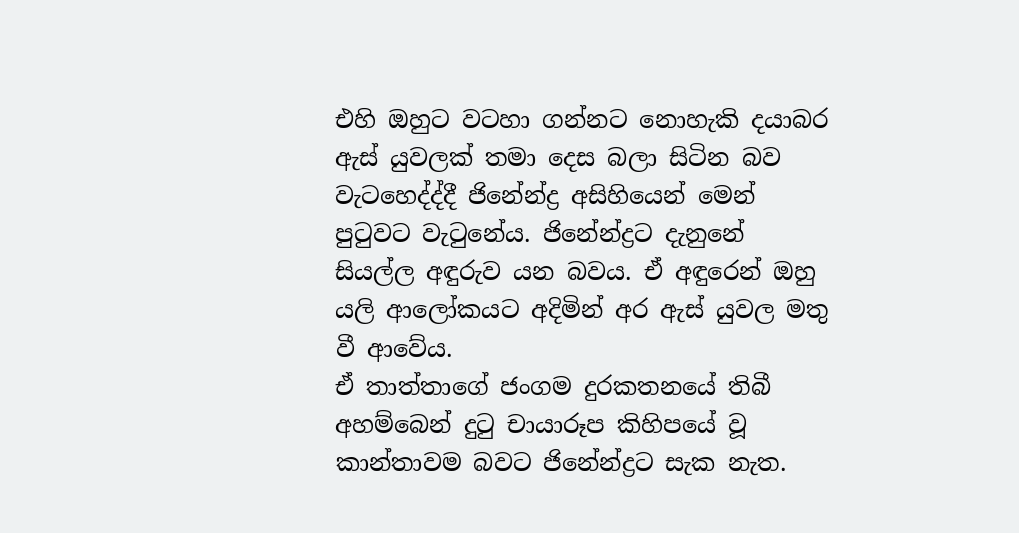එහි ඔහුට වටහා ගන්නට නොහැකි දයාබර ඇස් යුවලක් තමා දෙස බලා සිටින බව වැටහෙද්ද්දී ජිනේන්ද්‍ර අසිහියෙන් මෙන් පුටුවට වැටුනේය. ජිනේන්ද්‍රට දැනුනේ සියල්ල අඳුරුව යන බවය. ඒ අඳුරෙන් ඔහු යලි ආලෝකයට අදිමින් අර ඇස් යුවල මතු වී ආවේය.
ඒ තාත්තාගේ ජංගම දුරකතනයේ තිබී අහම්බෙන් දුටු චායාරූප කිහිපයේ වූ කාන්තාවම බවට ජිනේන්ද්‍රට සැක නැත.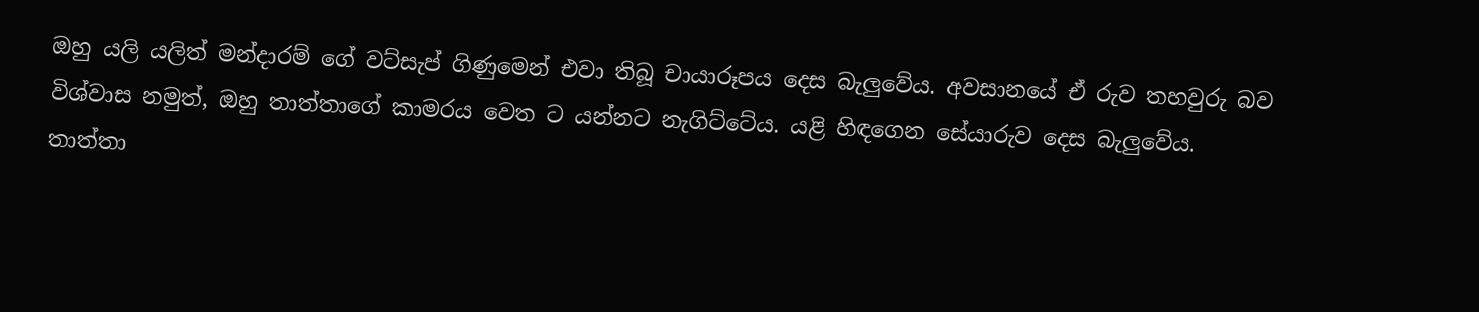ඔහු යලි යලිත් මන්දාරම් ගේ වට්සැප් ගිණුමෙන් එවා තිබූ චායාරූපය දෙස බැලුවේය. අවසානයේ ඒ රුව තහවුරු බව විශ්වාස නමුත්, ඔහු තාත්තාගේ කාමරය වෙත ට යන්නට නැගිට්ටේය. යළි හිඳගෙන සේයාරුව දෙස බැලුවේය.
තාත්තා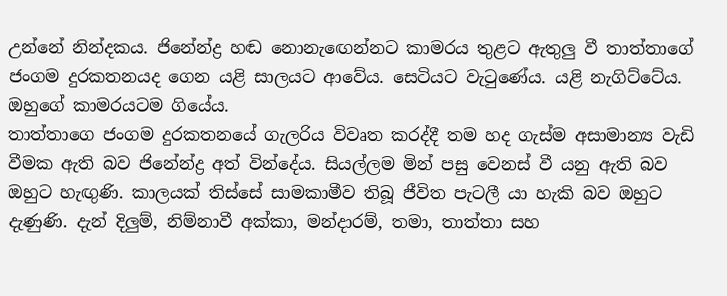උන්නේ නින්දකය. ජිනේන්ද්‍ර හඬ නොනැඟෙන්නට කාමරය තුළට ඇතුලු වී තාත්තාගේ ජංගම දුරකතනයද ගෙන යළි සාලයට ආවේය. සෙටියට වැටුණේය. යළි නැගිට්ටේය. ඔහුගේ කාමරයටම ගියේය.
තාත්තාගෙ ජංගම දුරකතනයේ ගැලරිය විවෘත කරද්දී තම හද ගැස්ම අසාමාන්‍ය වැඩි වීමක ඇති බව ජිනේන්ද්‍ර අත් වින්දේය. සියල්ලම මින් පසු වෙනස් වී යනු ඇති බව ඔහුට හැඟුණි. කාලයක් තිස්සේ සාමකාමීව තිබූ ජීවිත පැටලී යා හැකි බව ඔහුට දැණුණි. දැන් දිලුම්, නිම්නාවී අක්කා, මන්දාරම්, තමා, තාත්තා සහ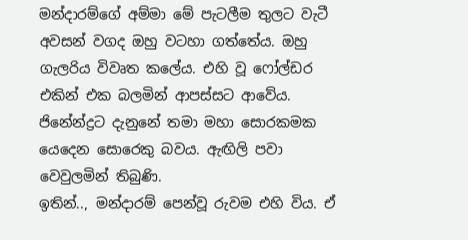මන්දාරම්ගේ අම්මා මේ පැටලීම තුලට වැටී අවසන් වගද ඔහු වටහා ගත්තේය. ඔහු ගැලරිය විවෘත කලේය. එහි වූ ෆෝල්ඩර එකින් එක බලමින් ආපස්සට ආවේය. ජිනේන්ද්‍රට දැනුනේ තමා මහා සොරකමක යෙදෙන සොරෙකු බවය. ඇඟිලි පවා වෙවුලමින් තිබුණි.
ඉතින්.., මන්දාරම් පෙන්වූ රුවම එහි විය. ඒ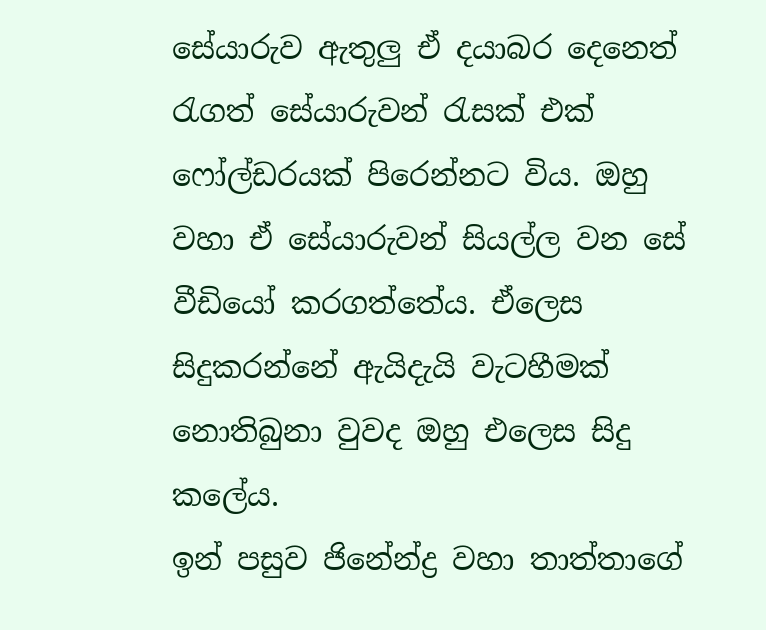සේයාරුව ඇතුලු ඒ දයාබර දෙනෙත් රැගත් සේයාරුවන් රැසක් එක් ෆෝල්ඩරයක් පිරෙන්නට විය. ඔහු වහා ඒ සේයාරුවන් සියල්ල වන සේ වීඩියෝ කරගත්තේය. ඒලෙස සිදුකරන්නේ ඇයිදැයි වැටහීමක් නොතිබුනා වුවද ඔහු එලෙස සිදු කලේය.
ඉන් පසුව ජිනේන්ද්‍ර වහා තාත්තාගේ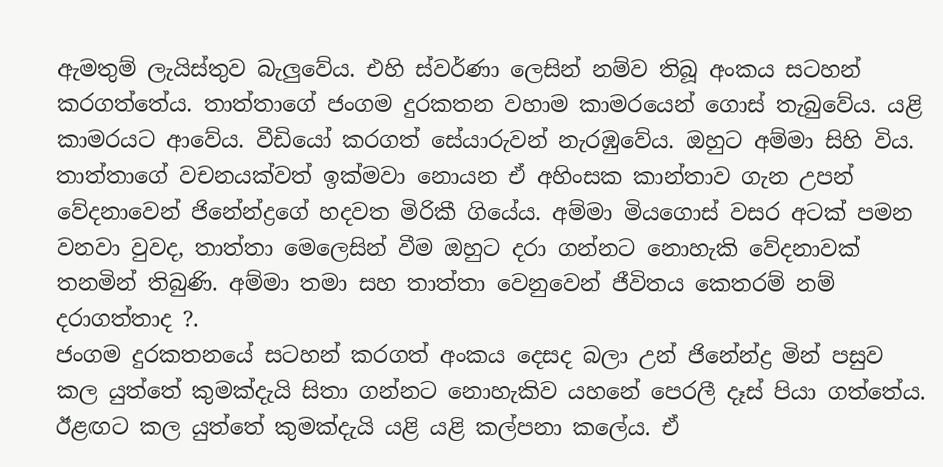ඇමතුම් ලැයිස්තුව බැලුවේය. එහි ස්වර්ණා ලෙසින් නම්ව තිබූ අංකය සටහන් කරගත්තේය. තාත්තාගේ ජංගම දුරකතන වහාම කාමරයෙන් ගොස් තැබුවේය. යළි කාමරයට ආවේය. වීඩියෝ කරගත් සේයාරුවන් නැරඹුවේය. ඔහුට අම්මා සිහි විය.
තාත්තාගේ වචනයක්වත් ඉක්මවා නොයන ඒ අහිංසක කාන්තාව ගැන උපන් වේදනාවෙන් ජිනේන්ද්‍රගේ හදවත මිරිකී ගියේය. අම්මා මියගොස් වසර අටක් පමන වනවා වුවද, තාත්තා මෙලෙසින් වීම ඔහුට දරා ගන්නට නොහැකි වේදනාවක් තනමින් තිබුණි. අම්මා තමා සහ තාත්තා වෙනුවෙන් ජීවිතය කෙතරම් නම් දරාගත්තාද ?.
ජංගම දුරකතනයේ සටහන් කරගත් අංකය දෙසද බලා උන් ජිනේන්ද්‍ර මින් පසුව කල යුත්තේ කුමක්දැයි සිතා ගන්නට නොහැකිව යහනේ පෙරලී දෑස් පියා ගත්තේය.
ඊළඟට කල යුත්තේ කුමක්දැයි යළි යළි කල්පනා කලේය. ඒ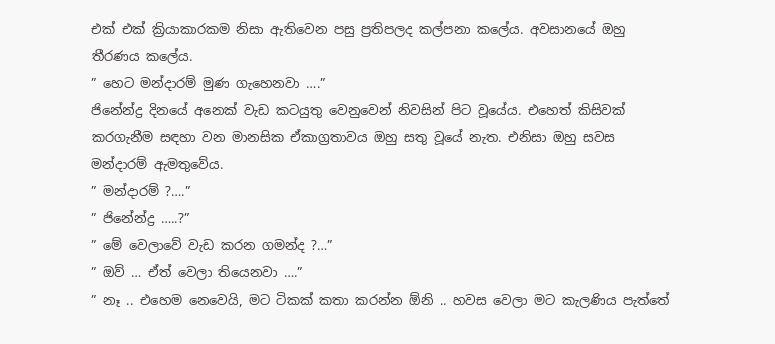එක් එක් ක්‍රියාකාරකම නිසා ඇතිවෙන පසු ප්‍රතිපලද කල්පනා කලේය. අවසානයේ ඔහු තීරණය කලේය.
” හෙට මන්දාරම් මුණ ගැහෙනවා ….”
ජිනේන්ද්‍ර දිනයේ අනෙක් වැඩ කටයුතු වෙනුවෙන් නිවසින් පිට වූයේය. එහෙත් කිසිවක් කරගැනීම සඳහා වන මානසික ඒකාග්‍රතාවය ඔහු සතු වූයේ නැත. එනිසා ඔහු සවස මන්දාරම් ඇමතුවේය.
” මන්දාරම් ?….”
” ජිනේන්ද්‍ර …..?”
” මේ වෙලාවේ වැඩ කරන ගමන්ද ?…”
” ඔව් … ඒත් වෙලා තියෙනවා ….”
” නෑ .. එහෙම නෙවෙයි, මට ටිකක් කතා කරන්න ඕනි .. හවස වෙලා මට කැලණිය පැත්තේ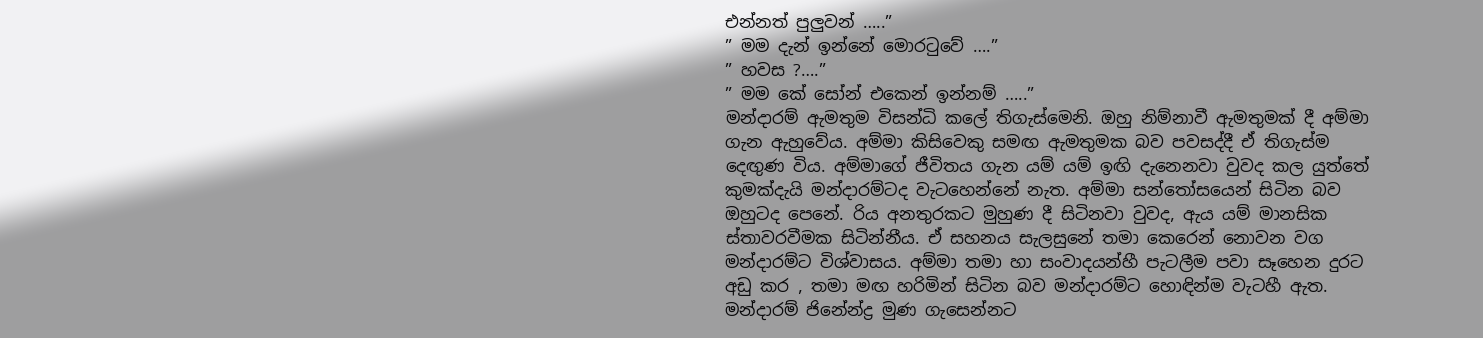එන්නත් පුලුවන් …..”
” මම දැන් ඉන්නේ මොරටුවේ ….”
” හවස ?….”
” මම කේ සෝන් එකෙන් ඉන්නම් …..”
මන්දාරම් ඇමතුම විසන්ධි කලේ තිගැස්මෙනි. ඔහු නිම්නාවී ඇමතුමක් දී අම්මා ගැන ඇහුවේය. අම්මා කිසිවෙකු සමඟ ඇමතුමක බව පවසද්දී ඒ තිගැස්ම දෙඟුණ විය. අම්මාගේ ජීවිතය ගැන යම් යම් ඉඟි දැනෙනවා වුවද කල යුත්තේ කුමක්දැයි මන්දාරම්ටද වැටහෙන්නේ නැත. අම්මා සන්තෝසයෙන් සිටින බව ඔහුටද පෙනේ. රිය අනතුරකට මුහුණ දී සිටිනවා වුවද, ඇය යම් මානසික ස්තාවරවීමක සිටින්නීය. ඒ සහනය සැලසුනේ තමා කෙරෙන් නොවන වග මන්දාරම්ට විශ්වාසය. අම්මා තමා හා සංවාදයන්හී පැටලීම පවා සෑහෙන දුරට අඩු කර , තමා මඟ හරිමින් සිටින බව මන්දාරම්ට හොඳින්ම වැටහී ඇත.
මන්දාරම් ජිනේන්ද්‍ර මුණ ගැසෙන්නට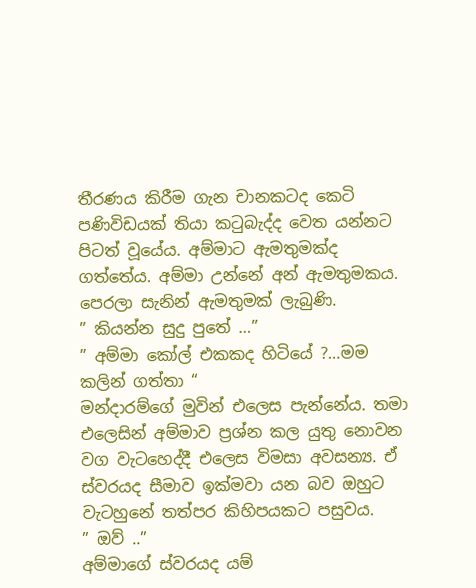තීරණය කිරීම ගැන චානකටද කෙටි පණිවිඩයක් තියා කටුබැද්ද වෙත යන්නට පිටත් වූයේය. අම්මාට ඇමතුමක්ද ගත්තේය. අම්මා උන්නේ අන් ඇමතුමකය. පෙරලා සැනින් ඇමතුමක් ලැබුණි.
” කියන්න සුදු පුතේ …”
” අම්මා කෝල් එකකද හිටියේ ?…මම කලින් ගත්තා “
මන්දාරම්ගේ මුවින් එලෙස පැන්නේය. තමා එලෙසින් අම්මාව ප්‍රශ්න කල යුතු නොවන වග වැටහෙද්දී එලෙස විමසා අවසන්‍ය. ඒ ස්වරයද සීමාව ඉක්මවා යන බව ඔහුට වැටහුනේ තත්පර කිහිපයකට පසුවය.
” ඔව් ..”
අම්මාගේ ස්වරයද යම්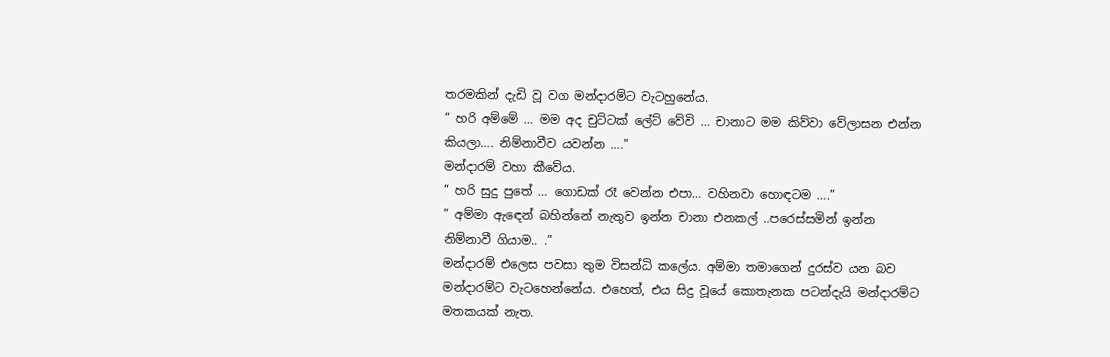තරමකින් දැඩි වූ වග මන්දාරම්ට වැටහුනේය.
” හරි අම්මේ … මම අද චුට්ටක් ලේට් වේවි … චානාට මම කිව්වා වේලාසන එන්න කියලා…. නිම්නාවීව යවන්න ….”
මන්දාරම් වහා කීවේය.
” හරි සුදු පුතේ … ගොඩක් රෑ වෙන්න එපා… වහිනවා හොඳටම ….”
” අම්මා ඇඳෙන් බහින්නේ නැතුව ඉන්න චානා එනකල් ..පරෙස්සමින් ඉන්න නිම්නාවී ගියාම.. .”
මන්දාරම් එලෙස පවසා තුම විසන්ධි කලේය. අම්මා තමාගෙන් දුරස්ව යන බව මන්දාරම්ට වැටහෙන්නේය. එහෙත්, එය සිදු වූයේ කොතැනක පටන්දැයි මන්දාරම්ට මතකයක් නැත.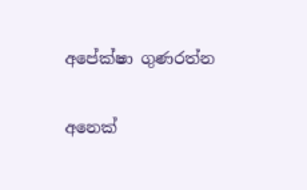අපේක්ෂා ගුණරත්න

අනෙක්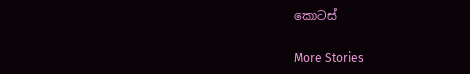කොටස්

More Stories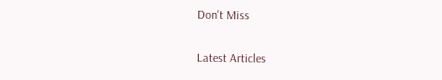Don't Miss


Latest Articles